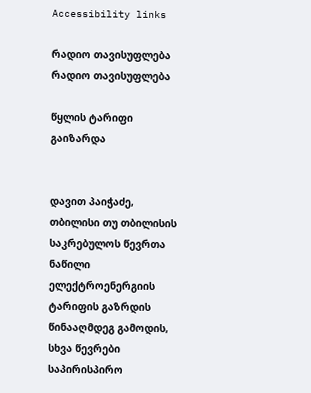Accessibility links

რადიო თავისუფლება რადიო თავისუფლება

წყლის ტარიფი გაიზარდა


დავით პაიჭაძე, თბილისი თუ თბილისის საკრებულოს წევრთა ნაწილი ელექტროენერგიის ტარიფის გაზრდის წინააღმდეგ გამოდის, სხვა წევრები საპირისპირო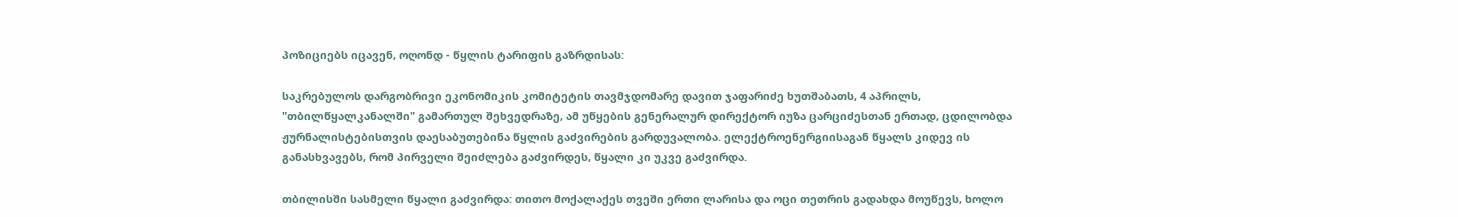პოზიციებს იცავენ, ოღონდ - წყლის ტარიფის გაზრდისას:

საკრებულოს დარგობრივი ეკონომიკის კომიტეტის თავმჯდომარე დავით ჯაფარიძე ხუთშაბათს, 4 აპრილს, "თბილწყალკანალში" გამართულ შეხვედრაზე, ამ უწყების გენერალურ დირექტორ იუზა ცარციძესთან ერთად, ცდილობდა ჟურნალისტებისთვის დაესაბუთებინა წყლის გაძვირების გარდუვალობა. ელექტროენერგიისაგან წყალს კიდევ ის განასხვავებს, რომ პირველი შეიძლება გაძვირდეს, წყალი კი უკვე გაძვირდა.

თბილისში სასმელი წყალი გაძვირდა: თითო მოქალაქეს თვეში ერთი ლარისა და ოცი თეთრის გადახდა მოუწევს, ხოლო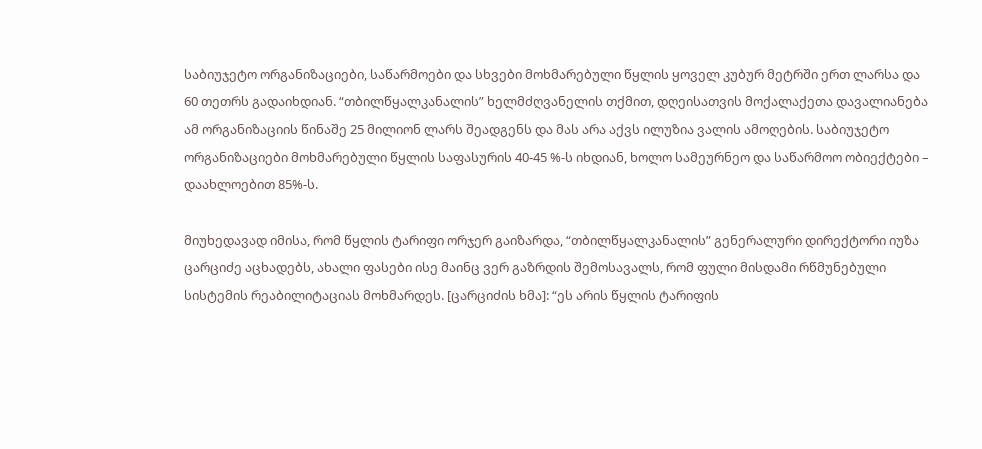საბიუჯეტო ორგანიზაციები, საწარმოები და სხვები მოხმარებული წყლის ყოველ კუბურ მეტრში ერთ ლარსა და 60 თეთრს გადაიხდიან. “თბილწყალკანალის” ხელმძღვანელის თქმით, დღეისათვის მოქალაქეთა დავალიანება ამ ორგანიზაციის წინაშე 25 მილიონ ლარს შეადგენს და მას არა აქვს ილუზია ვალის ამოღების. საბიუჯეტო ორგანიზაციები მოხმარებული წყლის საფასურის 40-45 %-ს იხდიან, ხოლო სამეურნეო და საწარმოო ობიექტები – დაახლოებით 85%-ს.

მიუხედავად იმისა, რომ წყლის ტარიფი ორჯერ გაიზარდა, “თბილწყალკანალის” გენერალური დირექტორი იუზა ცარციძე აცხადებს, ახალი ფასები ისე მაინც ვერ გაზრდის შემოსავალს, რომ ფული მისდამი რწმუნებული სისტემის რეაბილიტაციას მოხმარდეს. [ცარციძის ხმა]: “ეს არის წყლის ტარიფის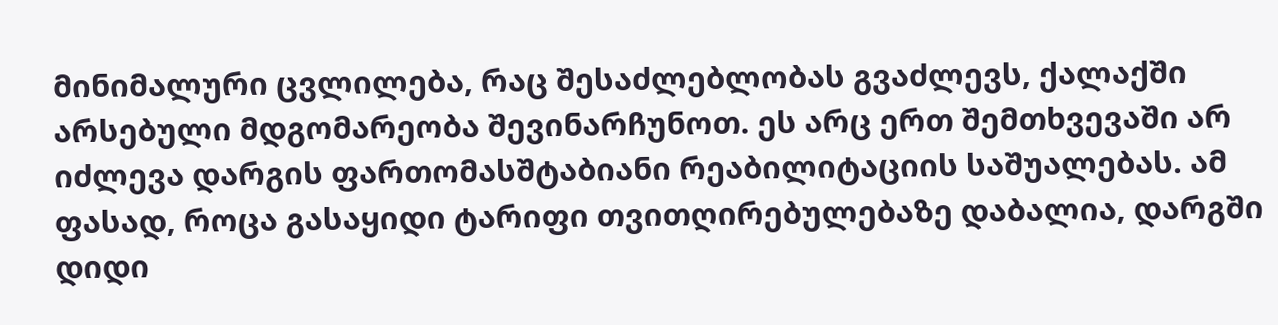მინიმალური ცვლილება, რაც შესაძლებლობას გვაძლევს, ქალაქში არსებული მდგომარეობა შევინარჩუნოთ. ეს არც ერთ შემთხვევაში არ იძლევა დარგის ფართომასშტაბიანი რეაბილიტაციის საშუალებას. ამ ფასად, როცა გასაყიდი ტარიფი თვითღირებულებაზე დაბალია, დარგში დიდი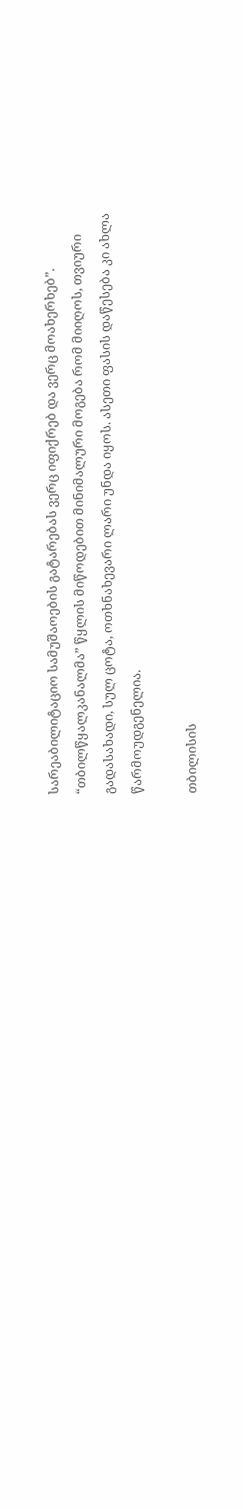სარეაბილიტაციო სამუშაოების გატარებას ვერც იფიქრებ და ვერც მოახერხებ”. “თბილწყალკანალმა” წყლის მიწოდებით მინიმალური მოგება რომ მიიღოს, თვიური გადასახადი, სულ ცოტა, ოთხნახევარი ლარი უნდა იყოს. ასეთი ფასის დაწესება კი ახლა წარმოუდგენელია.

თბილისის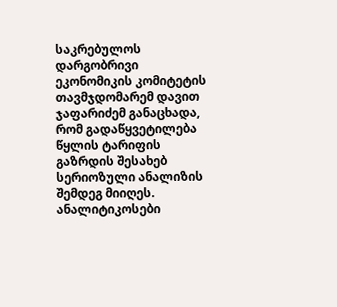საკრებულოს დარგობრივი ეკონომიკის კომიტეტის თავმჯდომარემ დავით ჯაფარიძემ განაცხადა, რომ გადაწყვეტილება წყლის ტარიფის გაზრდის შესახებ სერიოზული ანალიზის შემდეგ მიიღეს. ანალიტიკოსები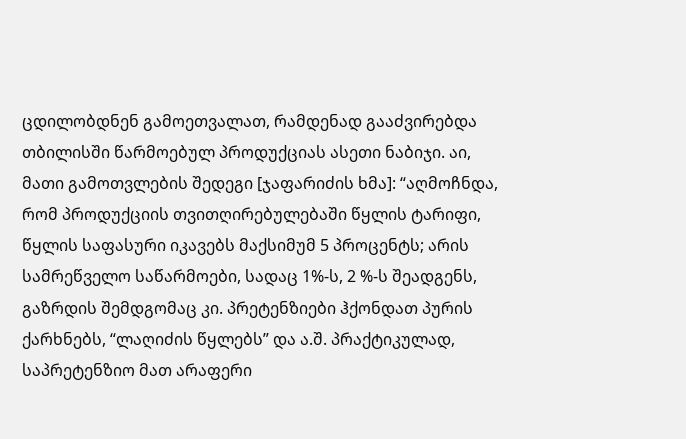ცდილობდნენ გამოეთვალათ, რამდენად გააძვირებდა თბილისში წარმოებულ პროდუქციას ასეთი ნაბიჯი. აი, მათი გამოთვლების შედეგი [ჯაფარიძის ხმა]: “აღმოჩნდა, რომ პროდუქციის თვითღირებულებაში წყლის ტარიფი, წყლის საფასური იკავებს მაქსიმუმ 5 პროცენტს; არის სამრეწველო საწარმოები, სადაც 1%-ს, 2 %-ს შეადგენს, გაზრდის შემდგომაც კი. პრეტენზიები ჰქონდათ პურის ქარხნებს, “ლაღიძის წყლებს” და ა.შ. პრაქტიკულად, საპრეტენზიო მათ არაფერი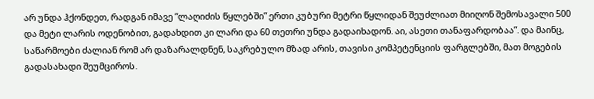არ უნდა ჰქონდეთ, რადგან იმავე “ლაღიძის წყლებში” ერთი კუბური მეტრი წყლიდან შეუძლიათ მიიღონ შემოსავალი 500 და მეტი ლარის ოდენობით, გადახდით კი ლარი და 60 თეთრი უნდა გადაიხადონ. აი, ასეთი თანაფარდობაა”. და მაინც, საწარმოები ძალიან რომ არ დაზარალდნენ, საკრებულო მზად არის, თავისი კომპეტენციის ფარგლებში, მათ მოგების გადასახადი შეუმციროს.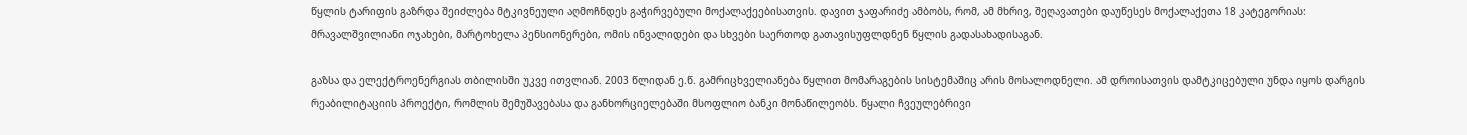წყლის ტარიფის გაზრდა შეიძლება მტკივნეული აღმოჩნდეს გაჭირვებული მოქალაქეებისათვის. დავით ჯაფარიძე ამბობს, რომ, ამ მხრივ, შეღავათები დაუწესეს მოქალაქეთა 18 კატეგორიას: მრავალშვილიანი ოჯახები, მარტოხელა პენსიონერები, ომის ინვალიდები და სხვები საერთოდ გათავისუფლდნენ წყლის გადასახადისაგან.

გაზსა და ელექტროენერგიას თბილისში უკვე ითვლიან. 2003 წლიდან ე.წ. გამრიცხველიანება წყლით მომარაგების სისტემაშიც არის მოსალოდნელი. ამ დროისათვის დამტკიცებული უნდა იყოს დარგის რეაბილიტაციის პროექტი, რომლის შემუშავებასა და განხორციელებაში მსოფლიო ბანკი მონაწილეობს. წყალი ჩვეულებრივი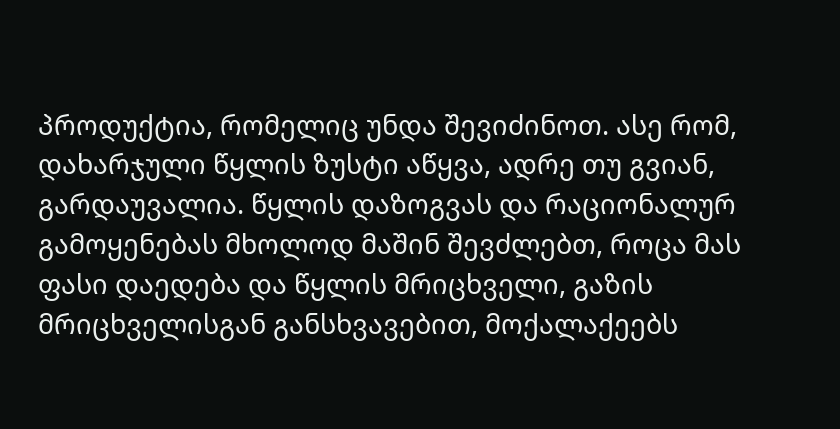პროდუქტია, რომელიც უნდა შევიძინოთ. ასე რომ, დახარჯული წყლის ზუსტი აწყვა, ადრე თუ გვიან, გარდაუვალია. წყლის დაზოგვას და რაციონალურ გამოყენებას მხოლოდ მაშინ შევძლებთ, როცა მას ფასი დაედება და წყლის მრიცხველი, გაზის მრიცხველისგან განსხვავებით, მოქალაქეებს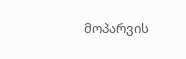მოპარვის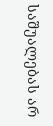საშუალებას არ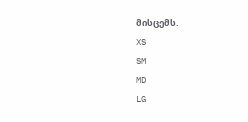მისცემს.
XS
SM
MD
LG